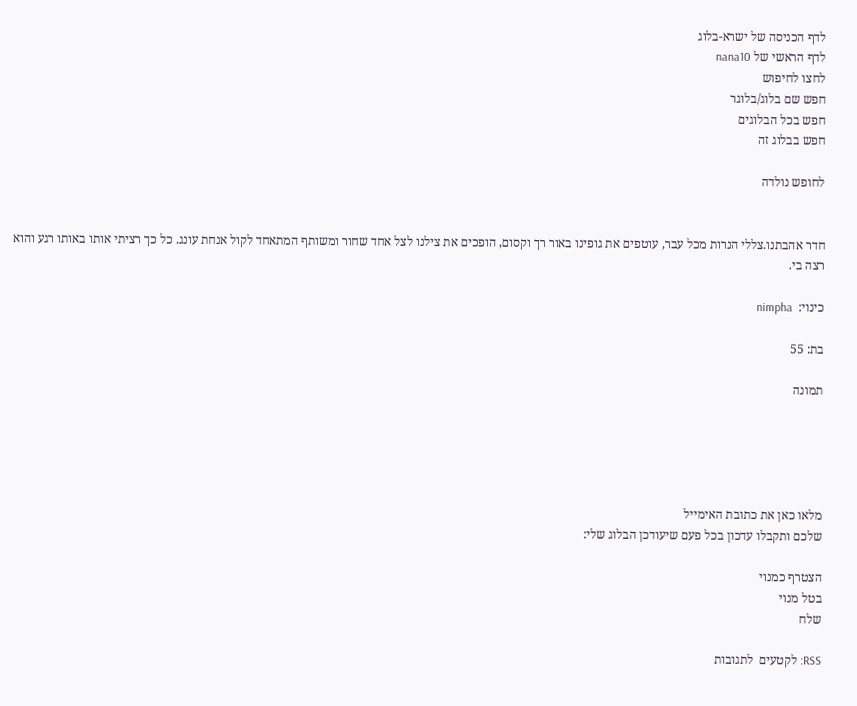לדף הכניסה של ישרא-בלוג
לדף הראשי של nana10
לחצו לחיפוש
חפש שם בלוג/בלוגר
חפש בכל הבלוגים
חפש בבלוג זה

לחופש נולדה


חדר אהבתנו.צללי הנרות מכל עבר, עוטפים את גופינו באור רך וקסום, הופכים את צילנו לצל אחד שחור ומשותף המתאחד לקול אנחת עונג. כל כך רציתי אותו באותו רגע והוא רצה בי.

כינוי:  nimpha

בת: 55

תמונה





מלאו כאן את כתובת האימייל
שלכם ותקבלו עדכון בכל פעם שיעודכן הבלוג שלי:

הצטרף כמנוי
בטל מנוי
שלח

RSS: לקטעים  לתגובות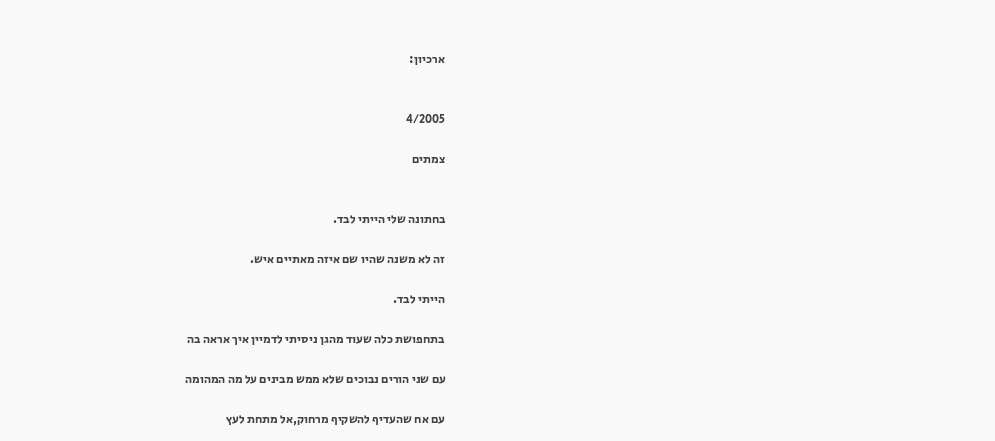ארכיון:


4/2005

צמתים


בחתונה שלי הייתי לבד.

זה לא משנה שהיו שם איזה מאתיים איש.

הייתי לבד.

בתחפושת כלה שעוד מהגן ניסיתי לדמיין איך אראה בה

עם שני הורים נבוכים שלא ממש מבינים על מה המהומה

עם אח שהעדיף להשקיף מרחוק,אל מתחת לעץ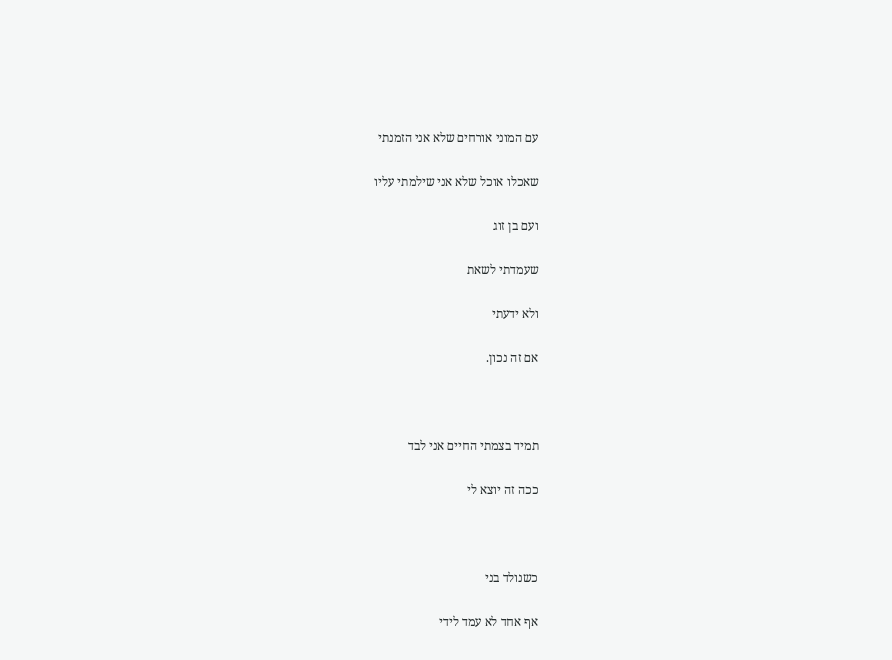עם המוני אורחים שלא אני הזמנתי

שאכלו אוכל שלא אני שילמתי עליו

ועם בן זוג

שעמדתי לשאת

ולא ידעתי

אם זה נכון.



תמיד בצמתי החיים אני לבד

ככה זה יוצא לי



כשנולד בני

אף אחד לא עמד לידי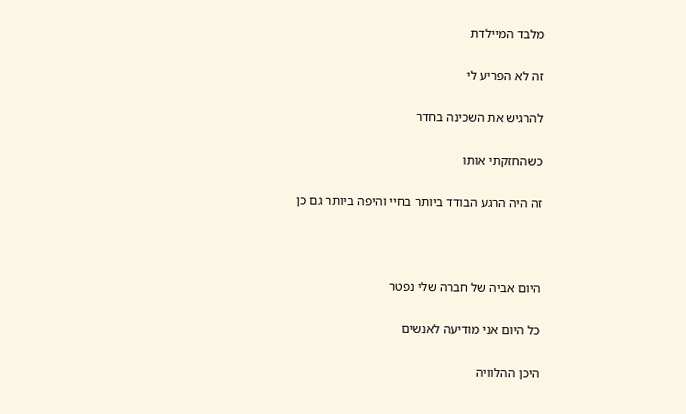מלבד המיילדת

זה לא הפריע לי

להרגיש את השכינה בחדר

כשהחזקתי אותו

זה היה הרגע הבודד ביותר בחיי והיפה ביותר גם כן



היום אביה של חברה שלי נפטר

כל היום אני מודיעה לאנשים

היכן ההלוויה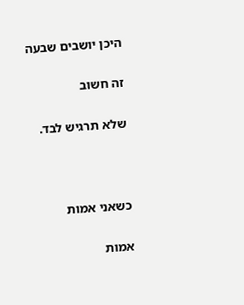היכן יושבים שבעה

זה חשוב

שלא תרגיש לבד.



כשאני אמות

אמות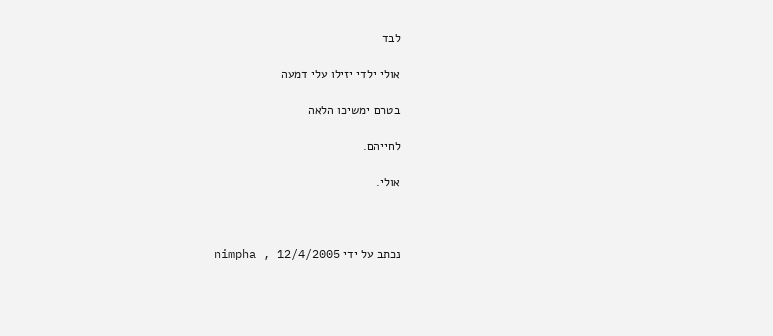לבד

אולי ילדי יזילו עלי דמעה

בטרם ימשיכו הלאה

לחייהם.

אולי.



נכתב על ידי nimpha , 12/4/2005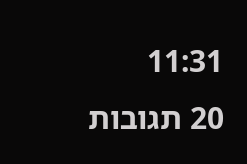11:31
20 תגובות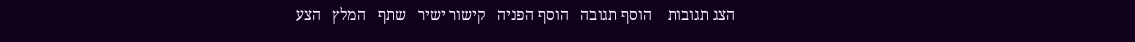הצג תגובות    הוסף תגובה   הוסף הפניה   קישור ישיר   שתף   המלץ   הצע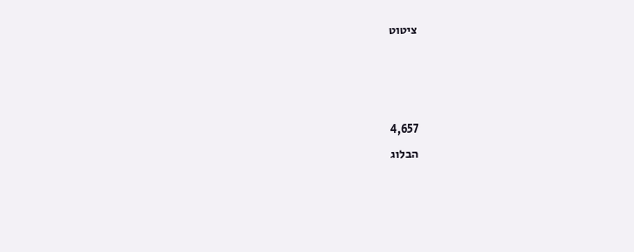ציטוט



4,657
הבלוג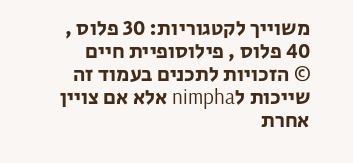משוייך לקטגוריות: 30 פלוס , 40 פלוס , פילוסופיית חיים
© הזכויות לתכנים בעמוד זה שייכות לnimpha אלא אם צויין אחרת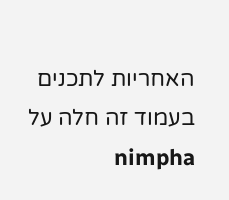האחריות לתכנים בעמוד זה חלה על nimpha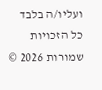ועליו/ה בלבד
כל הזכויות שמורות 2026 ©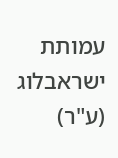עמותת ישראבלוג (ע"ר)